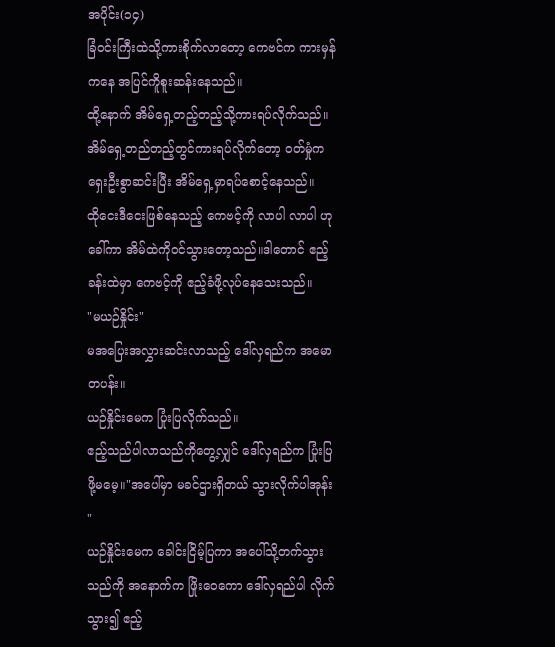အပိုင်း(၁၄)
ခြံဝင်းကြီးထဲသို့ကားစိုက်လာတော့ ကေဗင်က ကားမှန်ကနေ အပြင်ကိူစူးဆန်းနေသည်။
ထို့နောက် အိမ်ရှေ့တည့်တည့်သို့ကားရပ်လိုက်သည်။အိမ်ရှေ့တည်တည့်တွင်ကားရပ်လိုက်တော့ ဝတ်မှုံက ရှေးဦးစွာဆင်းပြီး အိမ်ရှေ့မှာရပ်စောင့်နေသည်။
ထိုငေးဒီငေးဖြစ်နေသည့် ကေဗင့်ကို လာပါ လာပါ ဟုခေါ်ကာ အိမ်ထဲကိုဝင်သွားတော့သည်။ဒါတောင် ဧည့်ခန်းထဲမှာ ကေဗင့်ကို ဧည့်ခံဖို့လုပ်နေသေးသည်။
"မယဉ်နှိုင်း"
မအပြေးအလွှားဆင်းလာသည့် ဒေါ်လှရည်က အမောတပန်း။
ယဉ်နှိုင်းမေက ပြုံးပြလိုက်သည်။
ဧည့်သည်ပါလာသည်ကိုတွေ့လျှင် ဒေါ်လှရည်က ပြုံးပြဖို့မမေ့။"အပေါ်မှာ မခင်ဌားရှိတယ် သွားလိုက်ပါအုန်း "
ယဉ်နှိုင်းမေက ခေါင်းငြိမ့်ပြကာ အပေါ်သို့တက်သွားသည်ကို အနောက်က ဖြိုးဝေကော ဒေါ်လှရည်ပါ လိုက်သွား၍ ဧည့်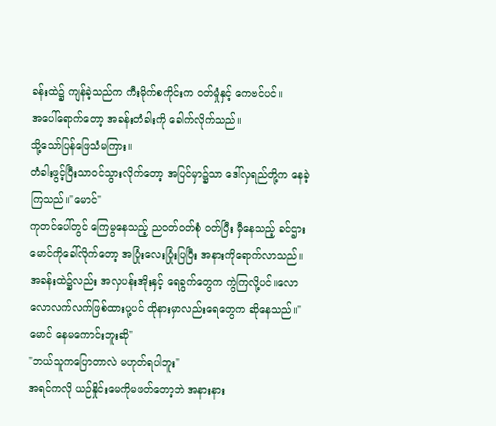ခန်းထဲ၌ ကျန်ခဲ့သည်က ကီးမိုက်စကိုင်းက ဝတ်မှုံနှင့် ကေဗင်ပင်။
အပေါ်ရောက်တော့ အခန်းတံခါးကို ခေါက်လိုက်သည်။
သို့သော်ပြန်ဖြေသံမကြား။
တံခါးဖွင့်ပြီးသာဝင်သွားလိုက်တော့ အပြင်မှာ၌သာ ဒေါ်လှရည်တို့က နေခဲ့ကြသည်။"မောင်"
ကုတင်ပေါ်တွင် ကြေမွနေသည့် ညဝတ်ဝတ်စုံ ဝတ်ပြီး မှီနေသည့် ခင်ဌားမောင်ကိုခေါ်လိုက်တော့ အပြုံးလေးပြုံးပြပြီး အနားကိုရောက်လာသည်။
အခန်းထဲ၌လည်း အလှပန်းအိုးနှင့် ရေခွက်တွေက ကွဲကြလို့ပင်။လောလောလက်လက်ဖြစ်ထားပု့ပင် ထိုနားမှာလည်းရေတွေက ဆိုနေသည်။"မောင် နေမကောင်းဘူးဆို"
"ဘယ်သူကပြောတာလဲ မဟုတ်ရပါဘူး"
အရင်ကလို ယဉ်နှိုင်းမေကိုမဖတ်တော့ဘဲ အနားနား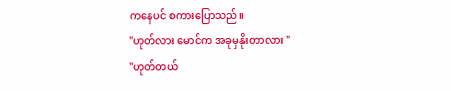ကနေပင် စကားပြောသည်။
"ဟုတ်လား မောင်က အခုမှနိုးတာလား "
"ဟုတ်တယ်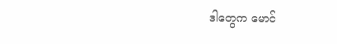ဒါတွေက မောင်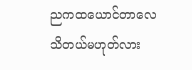ညကထယောင်တာလေ သိတယ်မဟုတ်လား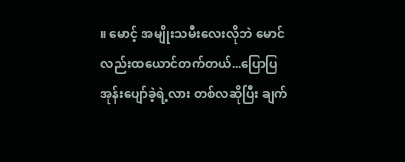။ မောင့် အမျိုးသမီးလေးလိုဘဲ မောင်လည်းထယောင်တက်တယ်...ပြောပြအုန်းပျော်ခဲ့ရဲ့လား တစ်လဆိုပြီး ချက်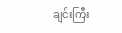ချင်းကြီး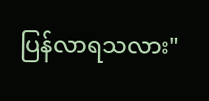ပြန်လာရသလား"